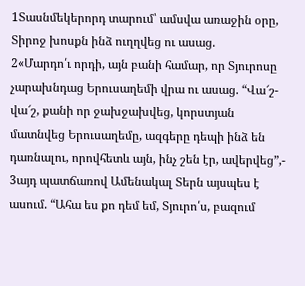1Տասնմեկերորդ տարում՝ ամսվա առաջին օրը, Տիրոջ խոսքն ինձ ուղղվեց ու ասաց.
2«Մարդո՛ւ որդի, այն բանի համար, որ Տյուրոսը չարախնդաց Երուսաղեմի վրա ու ասաց. “Վա՜շ-վա՜շ, քանի որ ջախջախվեց, կորստյան մատնվեց Երուսաղեմը, ազգերը դեպի ինձ են դառնալու, որովհետև այն, ինչ շեն էր, ավերվեց”,-
3այդ պատճառով Ամենակալ Տերն այսպես է ասում. “Ահա ես քո դեմ եմ, Տյուրո՛ս, բազում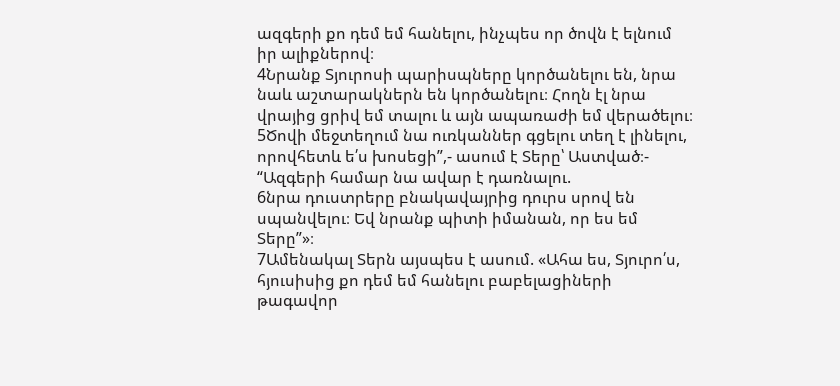ազգերի քո դեմ եմ հանելու, ինչպես որ ծովն է ելնում իր ալիքներով։
4Նրանք Տյուրոսի պարիսպները կործանելու են, նրա նաև աշտարակներն են կործանելու։ Հողն էլ նրա վրայից ցրիվ եմ տալու և այն ապառաժի եմ վերածելու։
5Ծովի մեջտեղում նա ուռկաններ գցելու տեղ է լինելու, որովհետև ե՛ս խոսեցի”,- ասում է Տերը՝ Աստված։- “Ազգերի համար նա ավար է դառնալու.
6նրա դուստրերը բնակավայրից դուրս սրով են սպանվելու։ Եվ նրանք պիտի իմանան, որ ես եմ Տերը”»։
7Ամենակալ Տերն այսպես է ասում. «Ահա ես, Տյուրո՛ս, հյուսիսից քո դեմ եմ հանելու բաբելացիների թագավոր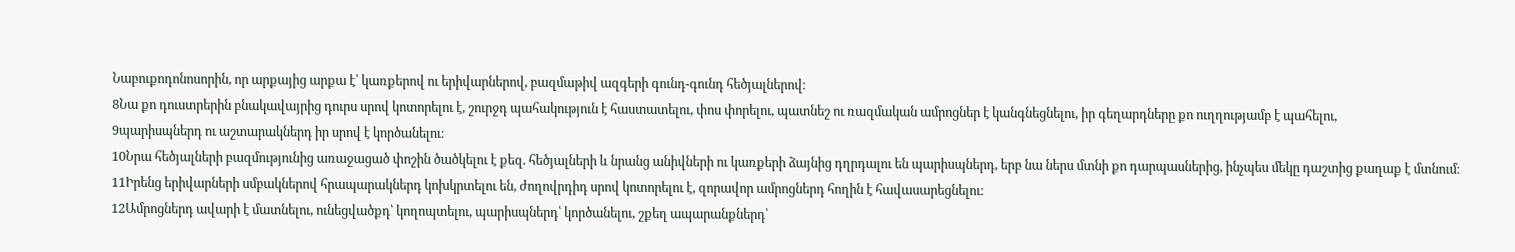Նաբուքոդոնոսորին, որ արքայից արքա է՝ կառքերով ու երիվարներով, բազմաթիվ ազգերի գունդ-գունդ հեծյալներով։
8Նա քո դուստրերին բնակավայրից դուրս սրով կոտորելու է, շուրջդ պահակություն է հաստատելու, փոս փորելու, պատնեշ ու ռազմական ամրոցներ է կանգնեցնելու, իր գեղարդները քո ուղղությամբ է պահելու,
9պարիսպներդ ու աշտարակներդ իր սրով է կործանելու։
10Նրա հեծյալների բազմությունից առաջացած փոշին ծածկելու է քեզ. հեծյալների և նրանց անիվների ու կառքերի ձայնից դղրդալու են պարիսպներդ, երբ նա ներս մտնի քո դարպասներից, ինչպես մեկը դաշտից քաղաք է մտնում։
11Իրենց երիվարների սմբակներով հրապարակներդ կոխկրտելու են, ժողովրդիդ սրով կոտորելու է, զորավոր ամրոցներդ հողին է հավասարեցնելու։
12Ամրոցներդ ավարի է մատնելու, ունեցվածքդ՝ կողոպտելու, պարիսպներդ՝ կործանելու, շքեղ ապարանքներդ՝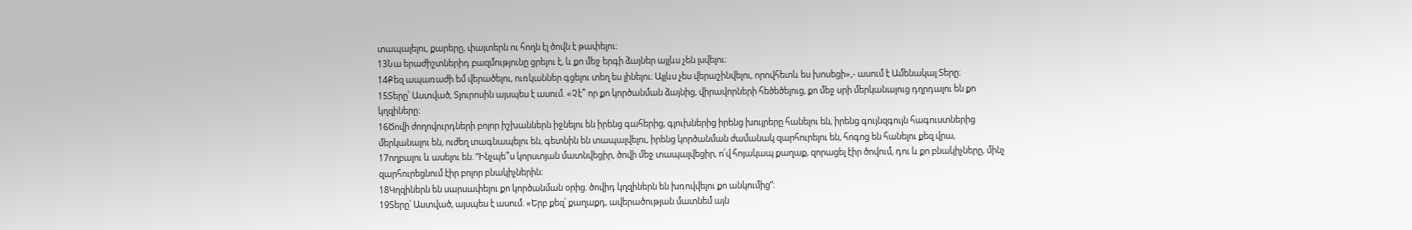տապալելու, քարերը, փայտերն ու հողն էլ ծովն է թափելու։
13Նա երաժիշտներիդ բազմությունը ցրելու է, և քո մեջ երգի ձայներ այլևս չեն լսվելու։
14Քեզ ապառաժի եմ վերածելու, ուռկաններ գցելու տեղ ես լինելու։ Այլևս չես վերաշինվելու, որովհետև ես խոսեցի»,- ասում է Ամենակալ Տերը։
15Տերը՝ Աստված, Տյուրոսին այսպես է ասում. «Չէ՞ որ քո կործանման ձայնից, վիրավորների հեծեծելուց, քո մեջ սրի մերկանալուց դղրդալու են քո կղզիները։
16Ծովի ժողովուրդների բոլոր իշխաններն իջնելու են իրենց գահերից, գլուխներից իրենց խույրերը հանելու են, իրենց գույնզգույն հագուստներից մերկանալու են, ուժեղ տագնապելու են, գետնին են տապալվելու, իրենց կործանման ժամանակ զարհուրելու են, հոգոց են հանելու քեզ վրա,
17ողբալու և ասելու են. “Ինչպե՞ս կորստյան մատնվեցիր, ծովի մեջ տապալվեցիր, ո՛վ հոյակապ քաղաք, զորացել էիր ծովում, դու և քո բնակիչները, մինչ զարհուրեցնում էիր բոլոր բնակիչներին։
18Կղզիներն են սարսափելու քո կործանման օրից. ծովիդ կղզիներն են խռովվելու քո անկումից”։
19Տերը՝ Աստված, այսպես է ասում. «Երբ քեզ՝ քաղաքդ, ավերածության մատնեմ այն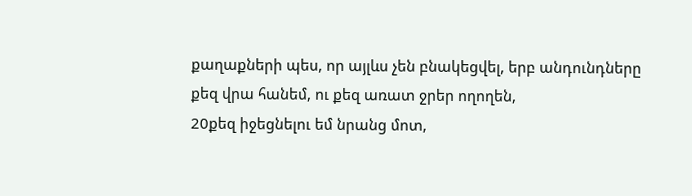քաղաքների պես, որ այլևս չեն բնակեցվել, երբ անդունդները քեզ վրա հանեմ, ու քեզ առատ ջրեր ողողեն,
20քեզ իջեցնելու եմ նրանց մոտ,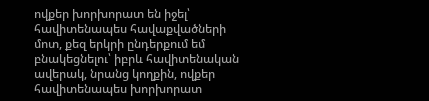ովքեր խորխորատ են իջել՝ հավիտենապես հավաքվածների մոտ, քեզ երկրի ընդերքում եմ բնակեցնելու՝ իբրև հավիտենական ավերակ, նրանց կողքին, ովքեր հավիտենապես խորխորատ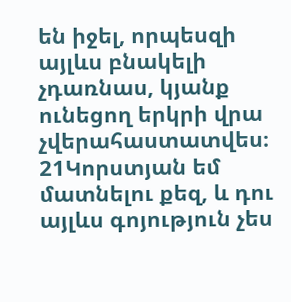են իջել, որպեսզի այլևս բնակելի չդառնաս, կյանք ունեցող երկրի վրա չվերահաստատվես։
21Կորստյան եմ մատնելու քեզ, և դու այլևս գոյություն չես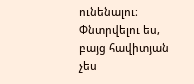ունենալու։ Փնտրվելու ես, բայց հավիտյան չես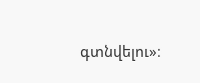գտնվելու»։